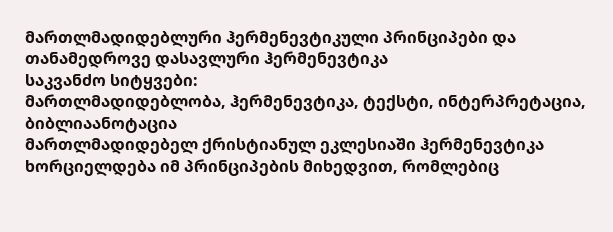მართლმადიდებლური ჰერმენევტიკული პრინციპები და თანამედროვე დასავლური ჰერმენევტიკა
საკვანძო სიტყვები:
მართლმადიდებლობა, ჰერმენევტიკა, ტექსტი, ინტერპრეტაცია, ბიბლიაანოტაცია
მართლმადიდებელ ქრისტიანულ ეკლესიაში ჰერმენევტიკა ხორციელდება იმ პრინციპების მიხედვით, რომლებიც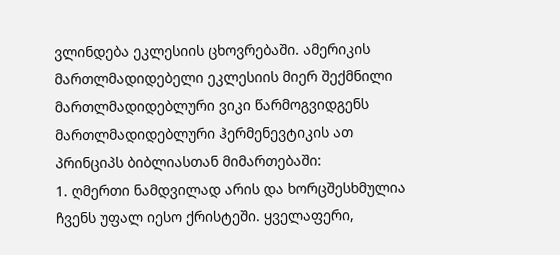ვლინდება ეკლესიის ცხოვრებაში. ამერიკის მართლმადიდებელი ეკლესიის მიერ შექმნილი მართლმადიდებლური ვიკი წარმოგვიდგენს მართლმადიდებლური ჰერმენევტიკის ათ პრინციპს ბიბლიასთან მიმართებაში:
1. ღმერთი ნამდვილად არის და ხორცშესხმულია ჩვენს უფალ იესო ქრისტეში. ყველაფერი,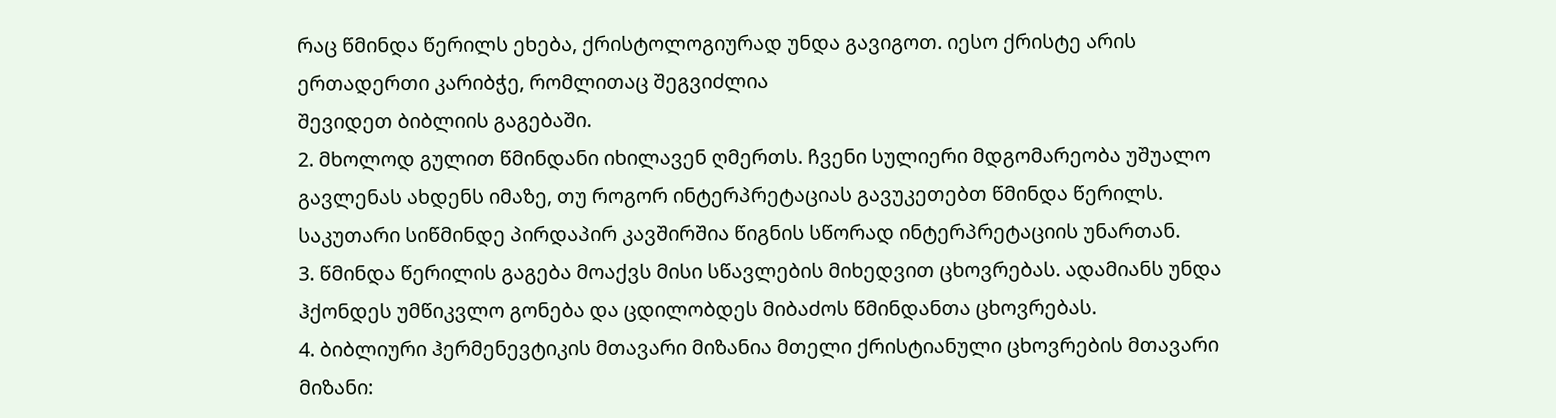რაც წმინდა წერილს ეხება, ქრისტოლოგიურად უნდა გავიგოთ. იესო ქრისტე არის ერთადერთი კარიბჭე, რომლითაც შეგვიძლია
შევიდეთ ბიბლიის გაგებაში.
2. მხოლოდ გულით წმინდანი იხილავენ ღმერთს. ჩვენი სულიერი მდგომარეობა უშუალო გავლენას ახდენს იმაზე, თუ როგორ ინტერპრეტაციას გავუკეთებთ წმინდა წერილს. საკუთარი სიწმინდე პირდაპირ კავშირშია წიგნის სწორად ინტერპრეტაციის უნართან.
3. წმინდა წერილის გაგება მოაქვს მისი სწავლების მიხედვით ცხოვრებას. ადამიანს უნდა ჰქონდეს უმწიკვლო გონება და ცდილობდეს მიბაძოს წმინდანთა ცხოვრებას.
4. ბიბლიური ჰერმენევტიკის მთავარი მიზანია მთელი ქრისტიანული ცხოვრების მთავარი მიზანი: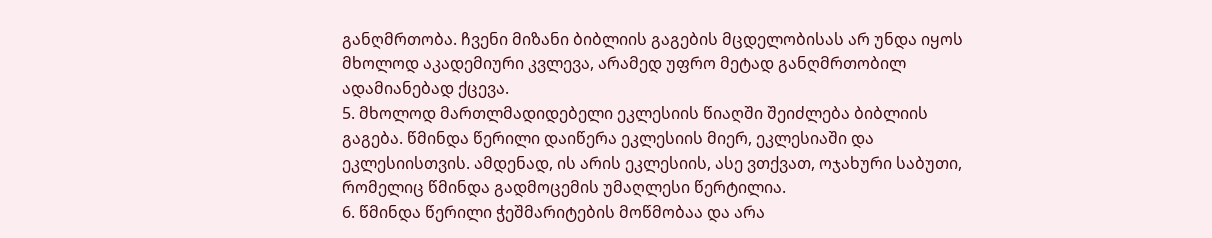განღმრთობა. ჩვენი მიზანი ბიბლიის გაგების მცდელობისას არ უნდა იყოს მხოლოდ აკადემიური კვლევა, არამედ უფრო მეტად განღმრთობილ ადამიანებად ქცევა.
5. მხოლოდ მართლმადიდებელი ეკლესიის წიაღში შეიძლება ბიბლიის გაგება. წმინდა წერილი დაიწერა ეკლესიის მიერ, ეკლესიაში და
ეკლესიისთვის. ამდენად, ის არის ეკლესიის, ასე ვთქვათ, ოჯახური საბუთი, რომელიც წმინდა გადმოცემის უმაღლესი წერტილია.
6. წმინდა წერილი ჭეშმარიტების მოწმობაა და არა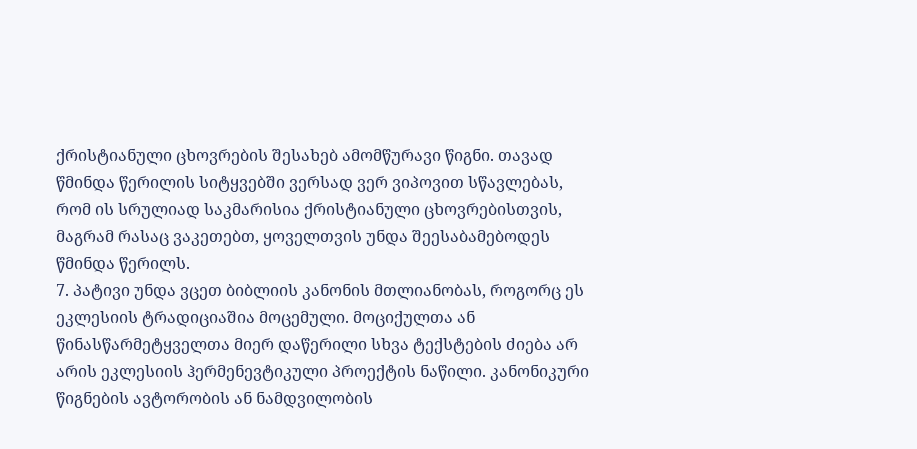ქრისტიანული ცხოვრების შესახებ ამომწურავი წიგნი. თავად წმინდა წერილის სიტყვებში ვერსად ვერ ვიპოვით სწავლებას, რომ ის სრულიად საკმარისია ქრისტიანული ცხოვრებისთვის, მაგრამ რასაც ვაკეთებთ, ყოველთვის უნდა შეესაბამებოდეს წმინდა წერილს.
7. პატივი უნდა ვცეთ ბიბლიის კანონის მთლიანობას, როგორც ეს ეკლესიის ტრადიციაშია მოცემული. მოციქულთა ან წინასწარმეტყველთა მიერ დაწერილი სხვა ტექსტების ძიება არ არის ეკლესიის ჰერმენევტიკული პროექტის ნაწილი. კანონიკური წიგნების ავტორობის ან ნამდვილობის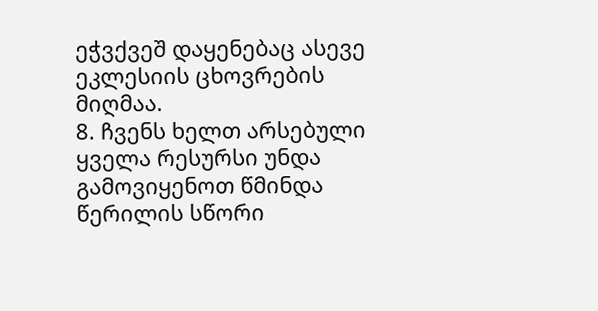ეჭვქვეშ დაყენებაც ასევე ეკლესიის ცხოვრების მიღმაა.
8. ჩვენს ხელთ არსებული ყველა რესურსი უნდა გამოვიყენოთ წმინდა წერილის სწორი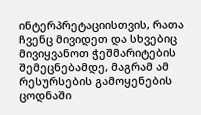ინტერპრეტაციისთვის, რათა ჩვენც მივიდეთ და სხვებიც მივიყვანოთ ჭეშმარიტების შემეცნებამდე, მაგრამ ამ რესურსების გამოყენების ცოდნაში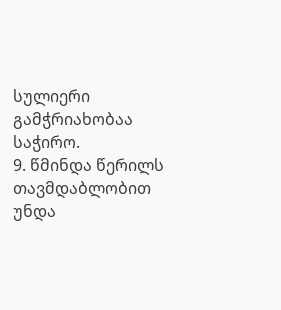სულიერი გამჭრიახობაა საჭირო.
9. წმინდა წერილს თავმდაბლობით უნდა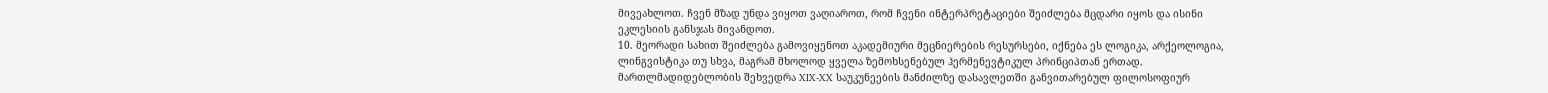მივეახლოთ. ჩვენ მზად უნდა ვიყოთ ვაღიაროთ, რომ ჩვენი ინტერპრეტაციები შეიძლება მცდარი იყოს და ისინი ეკლესიის განსჯას მივანდოთ.
10. მეორადი სახით შეიძლება გამოვიყენოთ აკადემიური მეცნიერების რესურსები, იქნება ეს ლოგიკა, არქეოლოგია, ლინგვისტიკა თუ სხვა, მაგრამ მხოლოდ ყველა ზემოხსენებულ ჰერმენევტიკულ პრინციპთან ერთად.
მართლმადიდებლობის შეხვედრა XIX-XX საუკუნეების მანძილზე დასავლეთში განვითარებულ ფილოსოფიურ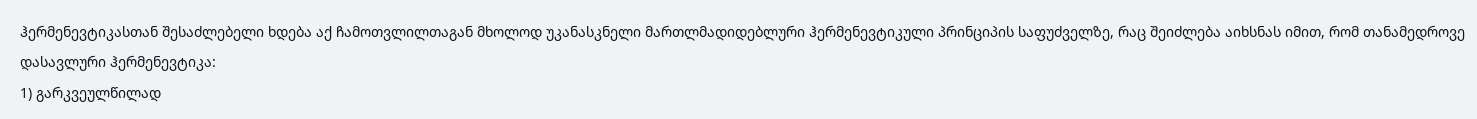ჰერმენევტიკასთან შესაძლებელი ხდება აქ ჩამოთვლილთაგან მხოლოდ უკანასკნელი მართლმადიდებლური ჰერმენევტიკული პრინციპის საფუძველზე, რაც შეიძლება აიხსნას იმით, რომ თანამედროვე დასავლური ჰერმენევტიკა:
1) გარკვეულწილად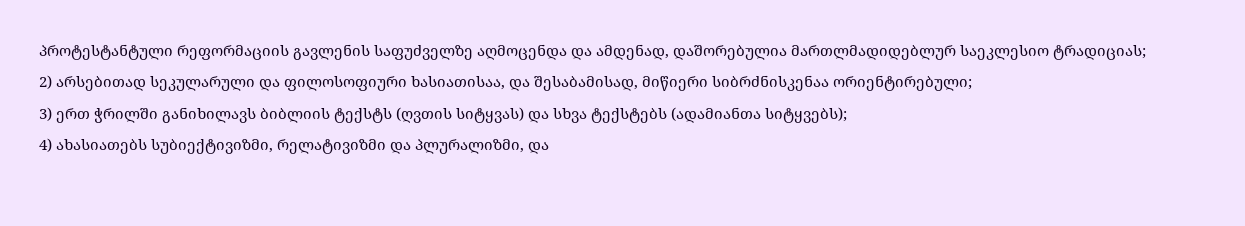პროტესტანტული რეფორმაციის გავლენის საფუძველზე აღმოცენდა და ამდენად, დაშორებულია მართლმადიდებლურ საეკლესიო ტრადიციას;
2) არსებითად სეკულარული და ფილოსოფიური ხასიათისაა, და შესაბამისად, მიწიერი სიბრძნისკენაა ორიენტირებული;
3) ერთ ჭრილში განიხილავს ბიბლიის ტექსტს (ღვთის სიტყვას) და სხვა ტექსტებს (ადამიანთა სიტყვებს);
4) ახასიათებს სუბიექტივიზმი, რელატივიზმი და პლურალიზმი, და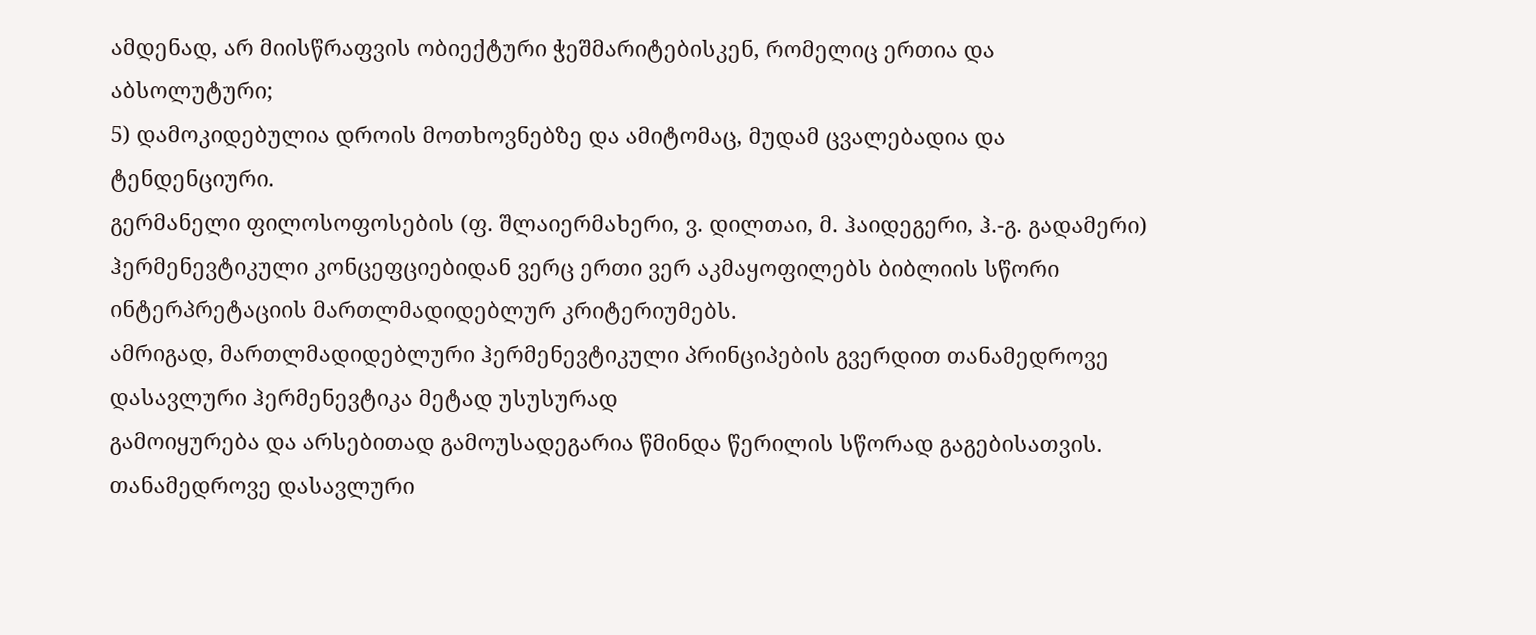ამდენად, არ მიისწრაფვის ობიექტური ჭეშმარიტებისკენ, რომელიც ერთია და აბსოლუტური;
5) დამოკიდებულია დროის მოთხოვნებზე და ამიტომაც, მუდამ ცვალებადია და ტენდენციური.
გერმანელი ფილოსოფოსების (ფ. შლაიერმახერი, ვ. დილთაი, მ. ჰაიდეგერი, ჰ.-გ. გადამერი) ჰერმენევტიკული კონცეფციებიდან ვერც ერთი ვერ აკმაყოფილებს ბიბლიის სწორი ინტერპრეტაციის მართლმადიდებლურ კრიტერიუმებს.
ამრიგად, მართლმადიდებლური ჰერმენევტიკული პრინციპების გვერდით თანამედროვე დასავლური ჰერმენევტიკა მეტად უსუსურად
გამოიყურება და არსებითად გამოუსადეგარია წმინდა წერილის სწორად გაგებისათვის.
თანამედროვე დასავლური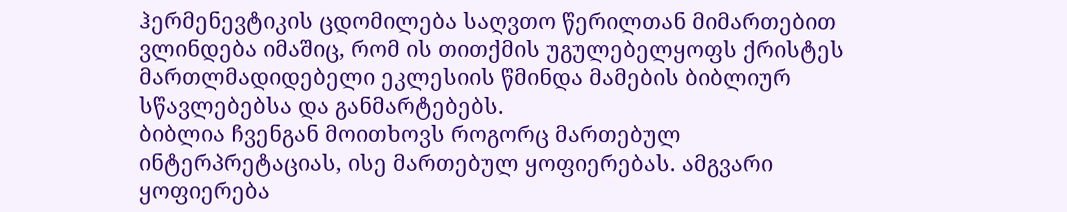ჰერმენევტიკის ცდომილება საღვთო წერილთან მიმართებით ვლინდება იმაშიც, რომ ის თითქმის უგულებელყოფს ქრისტეს მართლმადიდებელი ეკლესიის წმინდა მამების ბიბლიურ სწავლებებსა და განმარტებებს.
ბიბლია ჩვენგან მოითხოვს როგორც მართებულ ინტერპრეტაციას, ისე მართებულ ყოფიერებას. ამგვარი ყოფიერება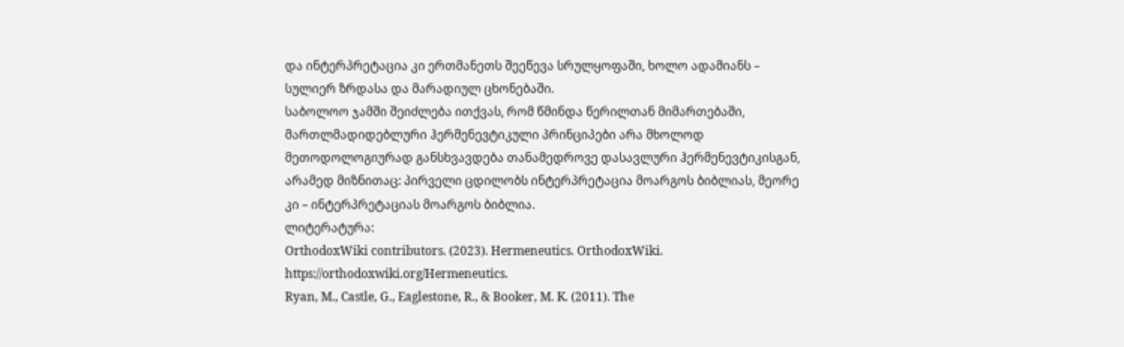და ინტერპრეტაცია კი ერთმანეთს შეეწევა სრულყოფაში, ხოლო ადამიანს – სულიერ ზრდასა და მარადიულ ცხონებაში.
საბოლოო ჯამში შეიძლება ითქვას, რომ წმინდა წერილთან მიმართებაში, მართლმადიდებლური ჰერმენევტიკული პრინციპები არა მხოლოდ მეთოდოლოგიურად განსხვავდება თანამედროვე დასავლური ჰერმენევტიკისგან, არამედ მიზნითაც: პირველი ცდილობს ინტერპრეტაცია მოარგოს ბიბლიას, მეორე კი – ინტერპრეტაციას მოარგოს ბიბლია.
ლიტერატურა:
OrthodoxWiki contributors. (2023). Hermeneutics. OrthodoxWiki. https://orthodoxwiki.org/Hermeneutics.
Ryan, M., Castle, G., Eaglestone, R., & Booker, M. K. (2011). The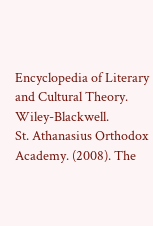Encyclopedia of Literary and Cultural Theory. Wiley-Blackwell.
St. Athanasius Orthodox Academy. (2008). The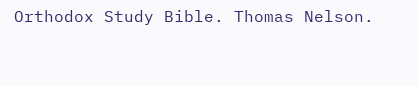Orthodox Study Bible. Thomas Nelson.